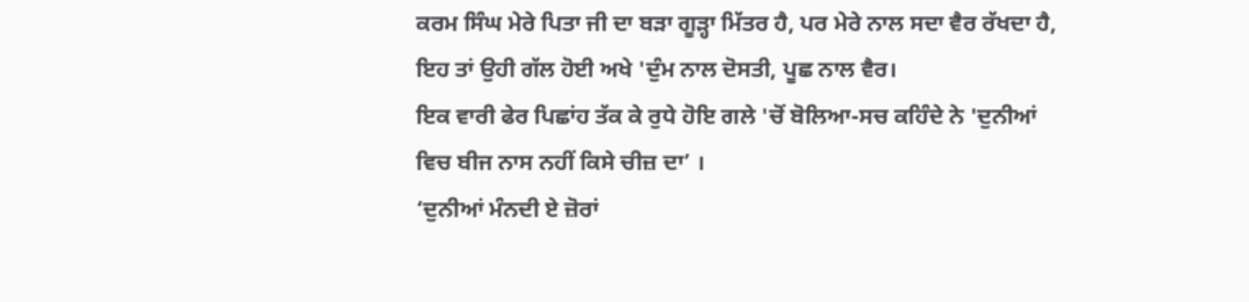ਕਰਮ ਸਿੰਘ ਮੇਰੇ ਪਿਤਾ ਜੀ ਦਾ ਬੜਾ ਗੂੜ੍ਹਾ ਮਿੱਤਰ ਹੈ, ਪਰ ਮੇਰੇ ਨਾਲ ਸਦਾ ਵੈਰ ਰੱਖਦਾ ਹੈ, ਇਹ ਤਾਂ ਉਹੀ ਗੱਲ ਹੋਈ ਅਖੇ 'ਦੁੰਮ ਨਾਲ ਦੋਸਤੀ, ਪੂਛ ਨਾਲ ਵੈਰ।
ਇਕ ਵਾਰੀ ਫੇਰ ਪਿਛਾਂਹ ਤੱਕ ਕੇ ਰੁਧੇ ਹੋਇ ਗਲੇ 'ਚੋਂ ਬੋਲਿਆ-ਸਚ ਕਹਿੰਦੇ ਨੇ 'ਦੁਨੀਆਂ ਵਿਚ ਬੀਜ ਨਾਸ ਨਹੀਂ ਕਿਸੇ ਚੀਜ਼ ਦਾ’ ।
‘ਦੁਨੀਆਂ ਮੰਨਦੀ ਏ ਜ਼ੋਰਾਂ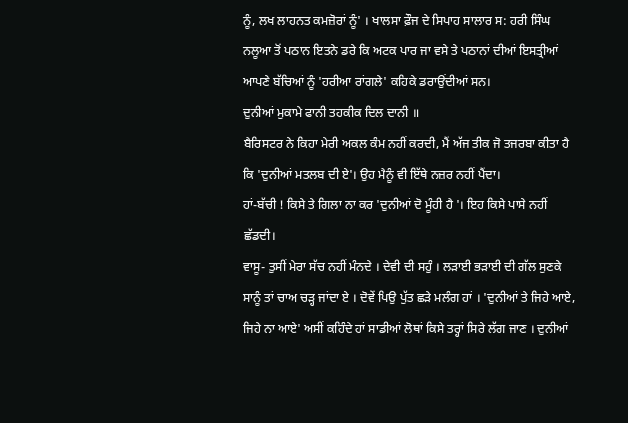ਨੂੰ, ਲਖ ਲਾਹਨਤ ਕਮਜ਼ੋਰਾਂ ਨੂੰ' । ਖਾਲਸਾ ਫ਼ੌਜ ਦੇ ਸਿਪਾਹ ਸਾਲਾਰ ਸ: ਹਰੀ ਸਿੰਘ ਨਲੂਆ ਤੋਂ ਪਠਾਨ ਇਤਨੇ ਡਰੇ ਕਿ ਅਟਕ ਪਾਰ ਜਾ ਵਸੇ ਤੇ ਪਠਾਨਾਂ ਦੀਆਂ ਇਸਤ੍ਰੀਆਂ ਆਪਣੇ ਬੱਚਿਆਂ ਨੂੰ 'ਹਰੀਆ ਰਾਂਗਲੇ' ਕਹਿਕੇ ਡਰਾਉਂਦੀਆਂ ਸਨ।
ਦੁਨੀਆਂ ਮੁਕਾਮੇ ਫਾਨੀ ਤਹਕੀਕ ਦਿਲ ਦਾਨੀ ॥
ਬੈਰਿਸਟਰ ਨੇ ਕਿਹਾ ਮੇਰੀ ਅਕਲ ਕੰਮ ਨਹੀਂ ਕਰਦੀ, ਮੈਂ ਅੱਜ ਤੀਕ ਜੋ ਤਜਰਬਾ ਕੀਤਾ ਹੈ ਕਿ 'ਦੁਨੀਆਂ ਮਤਲਬ ਦੀ ਏ'। ਉਹ ਮੈਨੂੰ ਵੀ ਇੱਥੇ ਨਜ਼ਰ ਨਹੀਂ ਪੈਂਦਾ।
ਹਾਂ-ਬੱਚੀ ! ਕਿਸੇ ਤੇ ਗਿਲਾ ਨਾ ਕਰ 'ਦੁਨੀਆਂ ਦੋ ਮੂੰਹੀ ਹੈ '। ਇਹ ਕਿਸੇ ਪਾਸੇ ਨਹੀਂ ਛੱਡਦੀ।
ਵਾਸੂ- ਤੁਸੀਂ ਮੇਰਾ ਸੱਚ ਨਹੀਂ ਮੰਨਦੇ । ਦੇਵੀ ਦੀ ਸਹੁੰ । ਲੜਾਈ ਭੜਾਈ ਦੀ ਗੱਲ ਸੁਣਕੇ ਸਾਨੂੰ ਤਾਂ ਚਾਅ ਚੜ੍ਹ ਜਾਂਦਾ ਏ । ਦੋਵੇਂ ਪਿਉ ਪੁੱਤ ਛੜੇ ਮਲੰਗ ਹਾਂ । 'ਦੁਨੀਆਂ ਤੇ ਜਿਹੇ ਆਏ, ਜਿਹੇ ਨਾ ਆਏ' ਅਸੀਂ ਕਹਿੰਦੇ ਹਾਂ ਸਾਡੀਆਂ ਲੋਥਾਂ ਕਿਸੇ ਤਰ੍ਹਾਂ ਸਿਰੇ ਲੱਗ ਜਾਣ । ਦੁਨੀਆਂ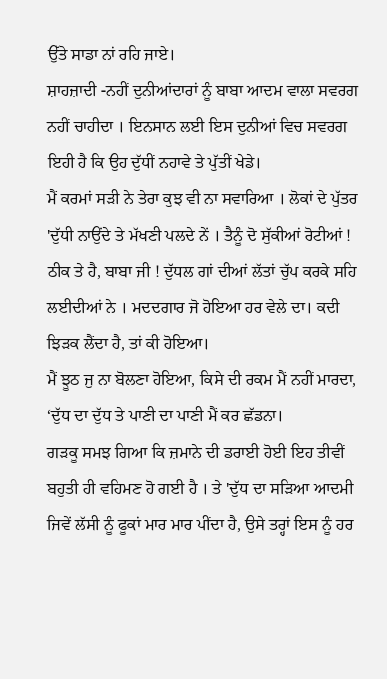ਉੱਤੇ ਸਾਡਾ ਨਾਂ ਰਹਿ ਜਾਏ।
ਸ਼ਾਹਜ਼ਾਦੀ -ਨਹੀਂ ਦੁਨੀਆਂਦਾਰਾਂ ਨੂੰ ਬਾਬਾ ਆਦਮ ਵਾਲਾ ਸਵਰਗ ਨਹੀਂ ਚਾਹੀਦਾ । ਇਨਸਾਨ ਲਈ ਇਸ ਦੁਨੀਆਂ ਵਿਚ ਸਵਰਗ ਇਹੀ ਹੈ ਕਿ ਉਹ ਦੁੱਧੀਂ ਨਹਾਵੇ ਤੇ ਪੁੱਤੀਂ ਖੇਡੇ।
ਮੈਂ ਕਰਮਾਂ ਸੜੀ ਨੇ ਤੇਰਾ ਕੁਝ ਵੀ ਨਾ ਸਵਾਰਿਆ । ਲੋਕਾਂ ਦੇ ਪੁੱਤਰ 'ਦੁੱਧੀ ਨਾਉਂਦੇ ਤੇ ਮੱਖਣੀ ਪਲਦੇ ਨੇਂ । ਤੈਨੂੰ ਦੋ ਸੁੱਕੀਆਂ ਰੋਟੀਆਂ !
ਠੀਕ ਤੇ ਹੈ, ਬਾਬਾ ਜੀ ! ਦੁੱਧਲ ਗਾਂ ਦੀਆਂ ਲੱਤਾਂ ਚੁੱਪ ਕਰਕੇ ਸਹਿ ਲਈਦੀਆਂ ਨੇ । ਮਦਦਗਾਰ ਜੋ ਹੋਇਆ ਹਰ ਵੇਲੇ ਦਾ। ਕਦੀ ਝਿੜਕ ਲੈਂਦਾ ਹੈ, ਤਾਂ ਕੀ ਹੋਇਆ।
ਮੈਂ ਝੂਠ ਜੁ ਨਾ ਬੋਲਣਾ ਹੋਇਆ, ਕਿਸੇ ਦੀ ਰਕਮ ਮੈਂ ਨਹੀਂ ਮਾਰਦਾ, ‘ਦੁੱਧ ਦਾ ਦੁੱਧ ਤੇ ਪਾਣੀ ਦਾ ਪਾਣੀ ਮੈਂ ਕਰ ਛੱਡਨਾ।
ਗੜਕੂ ਸਮਝ ਗਿਆ ਕਿ ਜ਼ਮਾਨੇ ਦੀ ਡਰਾਈ ਹੋਈ ਇਹ ਤੀਵੀਂ ਬਹੁਤੀ ਹੀ ਵਹਿਮਣ ਹੋ ਗਈ ਹੈ । ਤੇ 'ਦੁੱਧ ਦਾ ਸੜਿਆ ਆਦਮੀ ਜਿਵੇਂ ਲੱਸੀ ਨੂੰ ਫੂਕਾਂ ਮਾਰ ਮਾਰ ਪੀਂਦਾ ਹੈ, ਉਸੇ ਤਰ੍ਹਾਂ ਇਸ ਨੂੰ ਹਰ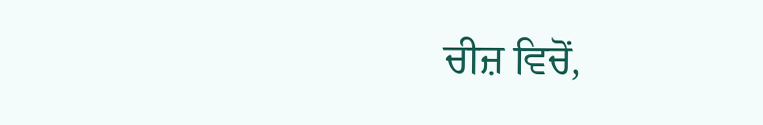ਚੀਜ਼ ਵਿਚੋਂ,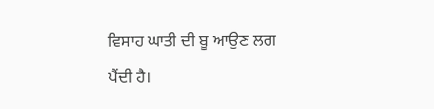ਵਿਸਾਹ ਘਾਤੀ ਦੀ ਬੂ ਆਉਣ ਲਗ ਪੈਂਦੀ ਹੈ।